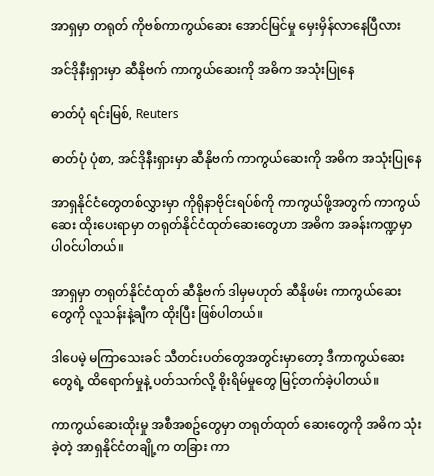အာရှမှာ တရုတ် ကိုဗစ်ကာကွယ်ဆေး အောင်မြင်မှု မှေးမှိန်လာနေပြီလား

အင်ဒိုနီးရှားမှာ ဆီနိုဗက် ကာကွယ်ဆေးကို အဓိက အသုံးပြုနေ

ဓာတ်ပုံ ရင်းမြစ်, Reuters

ဓာတ်ပုံ ပုံစာ, အင်ဒိုနီးရှားမှာ ဆီနိုဗက် ကာကွယ်ဆေးကို အဓိက အသုံးပြုနေ

အာရှနိုင်ငံတွေတစ်လွှားမှာ ကိုရိုနာဗိုင်းရပ်စ်ကို ကာကွယ်ဖို့အတွက် ကာကွယ်ဆေး ထိုးပေးရာမှာ တရုတ်နိုင်ငံထုတ်ဆေးတွေဟာ အဓိက အခန်းကဏ္ဍမှာ ပါ၀င်ပါတယ်။

အာရှမှာ တရုတ်နိုင်ငံထုတ် ဆီနိုဗက် ဒါမှမဟုတ် ဆီနိုဖမ်း ကာကွယ်ဆေးတွေကို လူသန်းနဲ့ချီက ထိုးပြီး ဖြစ်ပါတယ်။

ဒါပေမဲ့ မကြာသေးခင် သီတင်းပတ်တွေအတွင်းမှာတော့ ဒီကာကွယ်ဆေးတွေရဲ့ ထိရောက်မှုနဲ့ ပတ်သက်လို့ စိုးရိမ်မှုတွေ မြင့်တက်ခဲ့ပါတယ်။

ကာကွယ်ဆေးထိုးမှု အစီအစဥ်တွေမှာ တရုတ်ထုတ် ဆေးတွေကို အဓိက သုံးခဲ့တဲ့ အာရှနိုင်ငံတချို့က တခြား ကာ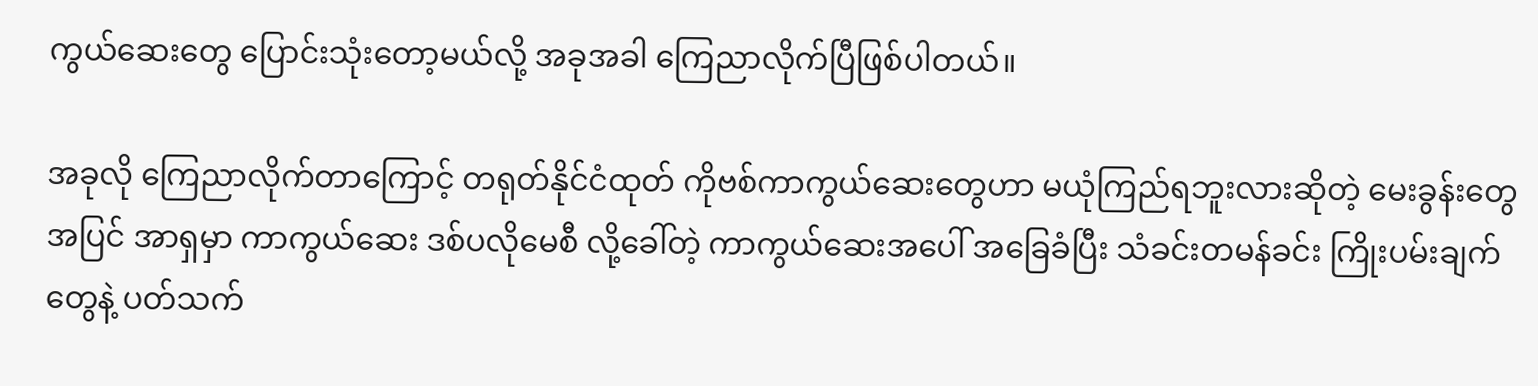ကွယ်ဆေးတွေ ပြောင်းသုံးတော့မယ်လို့ အခုအခါ ကြေညာလိုက်ပြီဖြစ်ပါတယ်။

အခုလို ကြေညာလိုက်တာကြောင့် တရုတ်နိုင်ငံထုတ် ကိုဗစ်ကာကွယ်ဆေးတွေဟာ မယုံကြည်ရဘူးလားဆိုတဲ့ မေးခွန်းတွေအပြင် အာရှမှာ ကာကွယ်ဆေး ဒစ်ပလိုမေစီ လို့ခေါ်တဲ့ ကာကွယ်ဆေးအပေါ် အခြေခံပြီး သံခင်းတမန်ခင်း ကြိုးပမ်းချက်တွေနဲ့ ပတ်သက်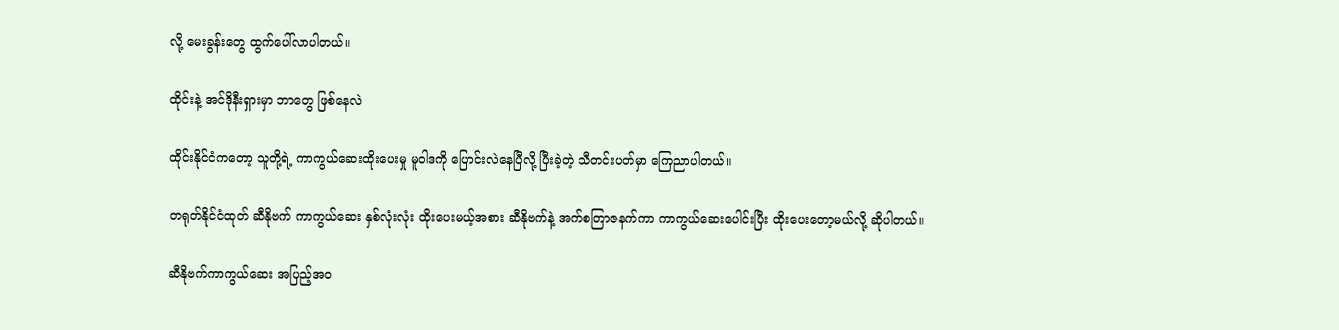လို့ မေးခွန်းတွေ ထွက်ပေါ်လာပါတယ်။

ထိုင်းနဲ့ အင်ဒိုနီးရှားမှာ ဘာတွေ ဖြစ်နေလဲ

ထိုင်းနိုင်ငံကတော့ သူတို့ရဲ့ ကာကွယ်ဆေးထိုးပေးမှု မူ၀ါဒကို ပြောင်းလဲနေပြီလို့ ပြီးခဲ့တဲ့ သီတင်းပတ်မှာ ကြေညာပါတယ်။

တရုတ်နိုင်ငံထုတ် ဆီနိုဗက် ကာကွယ်ဆေး နှစ်လုံးလုံး ထိုးပေးမယ့်အစား ဆီနိုဗက်နဲ့ အက်စတြာဇနက်ကာ ကာကွယ်ဆေးပေါင်းပြီး ထိုးပေးတော့မယ်လို့ ဆိုပါတယ်။

ဆီနိုဗက်ကာကွယ်ဆေး အပြည့်အ၀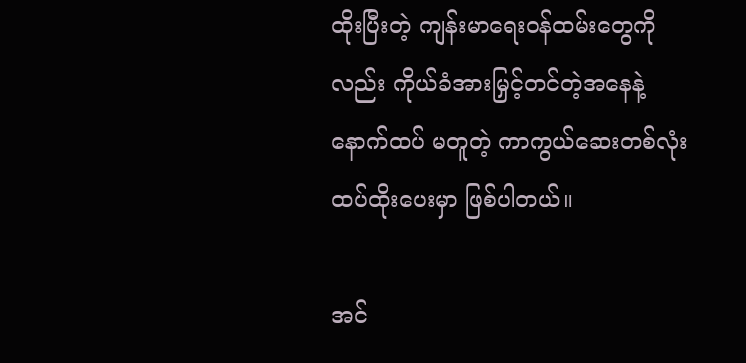ထိုးပြီးတဲ့ ကျန်းမာရေး၀န်ထမ်းတွေကိုလည်း ကိုယ်ခံအားမြှင့်တင်တဲ့အနေနဲ့ နောက်ထပ် မတူတဲ့ ကာကွယ်ဆေးတစ်လုံး ထပ်ထိုးပေးမှာ ဖြစ်ပါတယ်။

အင်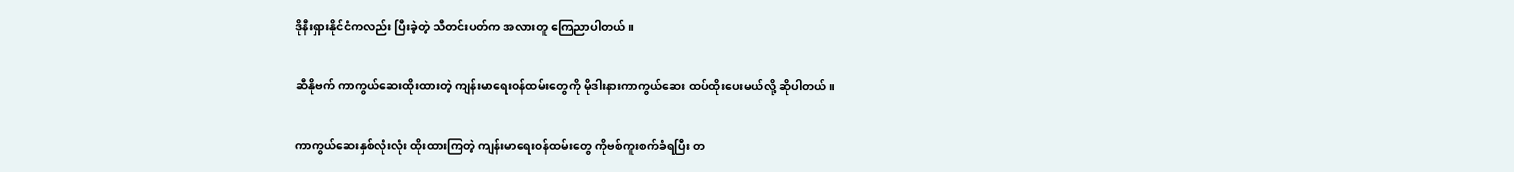ဒိုနီးရှားနိုင်ငံကလည်း ပြီးခဲ့တဲ့ သီတင်းပတ်က အလားတူ ကြေညာပါတယ်။

ဆီနိုဗက် ကာကွယ်ဆေးထိုးထားတဲ့ ကျန်းမာရေး၀န်ထမ်းတွေကို မိုဒါးနားကာကွယ်ဆေး ထပ်ထိုးပေးမယ်လို့ ဆိုပါတယ်။

ကာကွယ်ဆေးနှစ်လုံးလုံး ထိုးထားကြတဲ့ ကျန်းမာရေး၀န်ထမ်းတွေ ကိုဗစ်ကူးစက်ခံရပြီး တ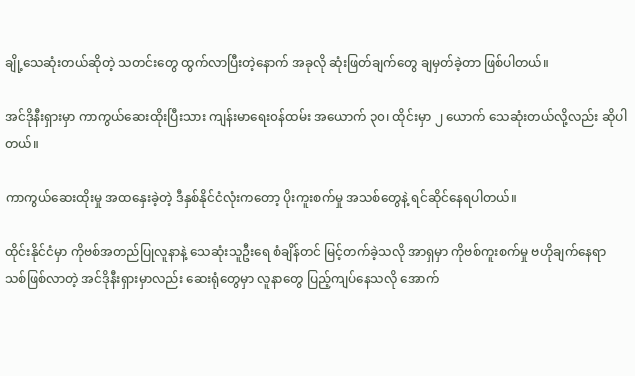ချို့သေဆုံးတယ်ဆိုတဲ့ သတင်းတွေ ထွက်လာပြီးတဲ့နောက် အခုလို ဆုံးဖြတ်ချက်တွေ ချမှတ်ခဲ့တာ ဖြစ်ပါတယ်။

အင်ဒိုနီးရှားမှာ ကာကွယ်ဆေးထိုးပြီးသား ကျန်းမာရေး၀န်ထမ်း အယောက် ၃၀၊ ထိုင်းမှာ ၂ ယောက် သေဆုံးတယ်လို့လည်း ဆိုပါတယ်။

ကာကွယ်ဆေးထိုးမှု အထနှေးခဲ့တဲ့ ဒီနှစ်နိုင်ငံလုံးကတော့ ပိုးကူးစက်မှု အသစ်တွေနဲ့ ရင်ဆိုင်နေရပါတယ်။

ထိုင်းနိုင်ငံမှာ ကိုဗစ်အတည်ပြုလူနာနဲ့ သေဆုံးသူဦးရေ စံချိန်တင် မြင့်တက်ခဲ့သလို အာရှမှာ ကိုဗစ်ကူးစက်မှု ဗဟိုချက်နေရာသစ်ဖြစ်လာတဲ့ အင်ဒိုနီးရှားမှာလည်း ဆေးရုံတွေမှာ လူနာတွေ ပြည့်ကျပ်နေသလို အောက်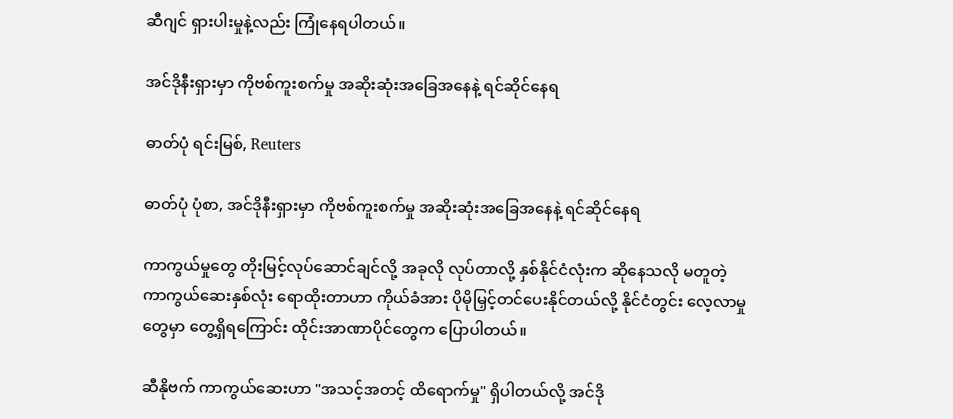ဆီဂျင် ရှားပါးမှုနဲ့လည်း ကြုံနေရပါတယ်။

အင်ဒိုနီးရှားမှာ ကိုဗစ်ကူးစက်မှု အဆိုးဆုံးအခြေအနေနဲ့ ရင်ဆိုင်နေရ

ဓာတ်ပုံ ရင်းမြစ်, Reuters

ဓာတ်ပုံ ပုံစာ, အင်ဒိုနီးရှားမှာ ကိုဗစ်ကူးစက်မှု အဆိုးဆုံးအခြေအနေနဲ့ ရင်ဆိုင်နေရ

ကာကွယ်မှုတွေ တိုးမြင့်လုပ်ဆောင်ချင်လို့ အခုလို လုပ်တာလို့ နှစ်နိုင်ငံလုံးက ဆိုနေသလို မတူတဲ့ ကာကွယ်ဆေးနှစ်လုံး ရောထိုးတာဟာ ကိုယ်ခံအား ပိုမိုမြှင့်တင်ပေးနိုင်တယ်လို့ နိုင်ငံတွင်း လေ့လာမှုတွေမှာ တွေ့ရှိရကြောင်း ထိုင်းအာဏာပိုင်တွေက ပြောပါတယ်။

ဆီနိုဗက် ကာကွယ်ဆေးဟာ "အသင့်အတင့် ထိရောက်မှု" ရှိပါတယ်လို့ အင်ဒို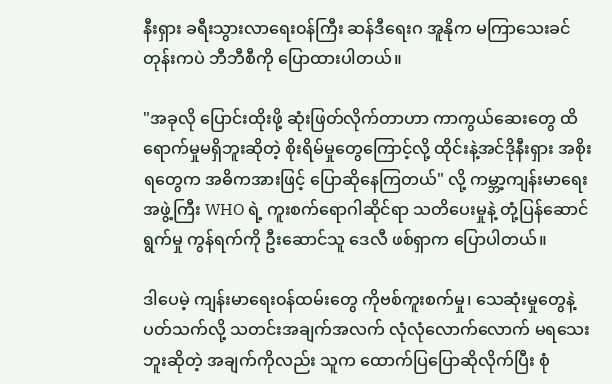နီးရှား ခရီးသွားလာရေး၀န်ကြီး ဆန်ဒီရေးဂ အူနိုက မကြာသေးခင်တုန်းကပဲ ဘီဘီစီကို ပြောထားပါတယ်။

"အခုလို ပြောင်းထိုးဖို့ ဆုံးဖြတ်လိုက်တာဟာ ကာကွယ်ဆေးတွေ ထိရောက်မှုမရှိဘူးဆိုတဲ့ စိုးရိမ်မှုတွေကြောင့်လို့ ထိုင်းနဲ့အင်ဒိုနီးရှား အစိုးရတွေက အဓိကအားဖြင့် ပြောဆိုနေကြတယ်" လို့ ကမ္ဘာ့ကျန်းမာရေးအဖွဲ့ကြီး WHO ရဲ့ ကူးစက်ရောဂါဆိုင်ရာ သတိပေးမှုနဲ့ တုံ့ပြန်ဆောင်ရွက်မှု ကွန်ရက်ကို ဦးဆောင်သူ ဒေလီ ဖစ်ရှာက ပြောပါတယ်။

ဒါပေမဲ့ ကျန်းမာရေး၀န်ထမ်းတွေ ကိုဗစ်ကူးစက်မှု၊ သေဆုံးမှုတွေနဲ့ ပတ်သက်လို့ သတင်းအချက်အလက် လုံလုံလောက်လောက် မရသေးဘူးဆိုတဲ့ အချက်ကိုလည်း သူက ထောက်ပြပြောဆိုလိုက်ပြီး စုံ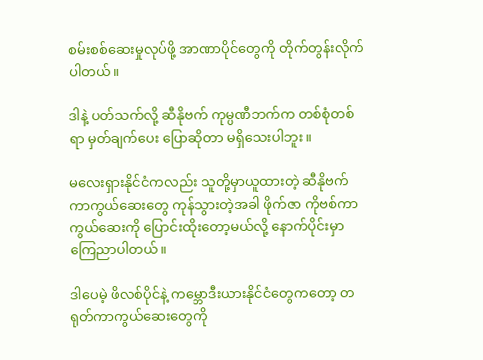စမ်းစစ်ဆေးမှုလုပ်ဖို့ အာဏာပိုင်တွေကို တိုက်တွန်းလိုက်ပါတယ်။

ဒါနဲ့ ပတ်သက်လို့ ဆီနိုဗက် ကုမ္ပဏီဘက်က တစ်စုံတစ်ရာ မှတ်ချက်ပေး ပြောဆိုတာ မရှိသေးပါဘူး။

မလေးရှားနိုင်ငံကလည်း သူတို့မှာယူထားတဲ့ ဆီနိုဗက် ကာကွယ်ဆေးတွေ ကုန်သွားတဲ့အခါ ဖိုက်ဇာ ကိုဗစ်ကာကွယ်ဆေးကို ပြောင်းထိုးတော့မယ်လို့ နောက်ပိုင်းမှာ ကြေညာပါတယ်။

ဒါပေမဲ့ ဖိလစ်ပိုင်နဲ့ ကမ္ဘောဒီးယားနိုင်ငံတွေကတော့ တရုတ်ကာကွယ်ဆေးတွေကို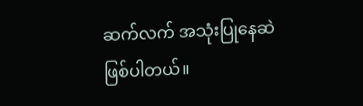ဆက်လက် အသုံးပြုနေဆဲ ဖြစ်ပါတယ်။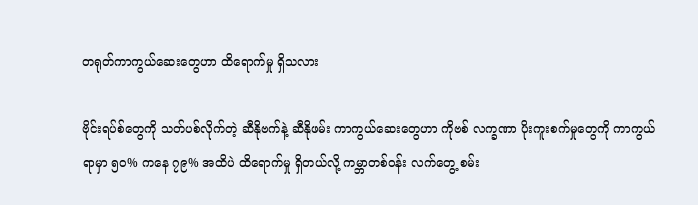တရုတ်ကာကွယ်ဆေးတွေဟာ ထိရောက်မှု ရှိသလား

ဗိုင်းရပ်စ်တွေကို သတ်ပစ်လိုက်တဲ့ ဆီနိုဗက်နဲ့ ဆီနိုဖမ်း ကာကွယ်ဆေးတွေဟာ ကိုဗစ် လက္ခဏာ ပိုးကူးစက်မှုတွေကို ကာကွယ်ရာမှာ ၅၀% ကနေ ၇၉% အထိပဲ ထိရောက်မှု ရှိတယ်လို့ ကမ္ဘာတစ်၀န်း လက်တွေ့ စမ်း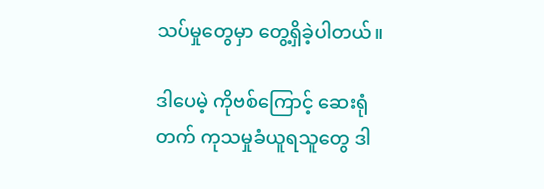သပ်မှုတွေမှာ တွေ့ရှိခဲ့ပါတယ်။

ဒါပေမဲ့ ကိုဗစ်ကြောင့် ဆေးရုံတက် ကုသမှုခံယူရသူတွေ ဒါ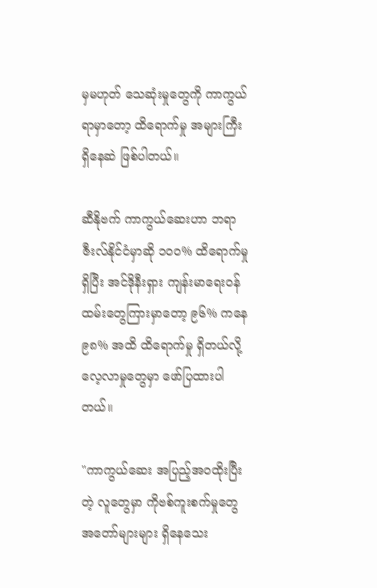မှမဟုတ် သေဆုံးမှုတွေကို ကာကွယ်ရာမှာတော့ ထိရောက်မှု အများကြီး ရှိနေဆဲ ဖြစ်ပါတယ်။

ဆီနိုဗက် ကာကွယ်ဆေးဟာ ဘရာဇီးလ်နိုင်ငံမှာဆို ၁၀၀% ထိရောက်မှု ရှိပြီး အင်ဒိုနီးရှား ကျန်းမာရေး၀န်ထမ်းတွေကြားမှာတော့ ၉၆% ကနေ ၉၈% အထိ ထိရောက်မှု ရှိတယ်လို့ လေ့လာမှုတွေမှာ ဖော်ပြထားပါတယ်။

"ကာကွယ်ဆေး အပြည့်အ၀ထိုးပြီးတဲ့ လူတွေမှာ ကိုဗစ်ကူးစက်မှုတွေ အတော်များများ ရှိနေသေး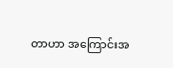တာဟာ အကြောင်းအ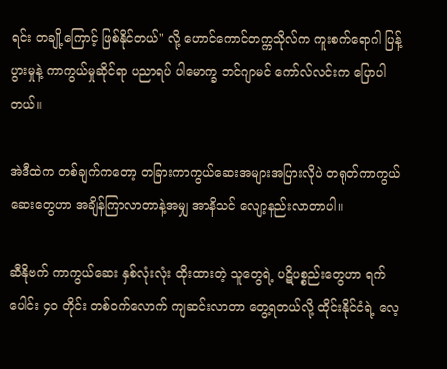ရင်း တချို့ကြောင့် ဖြစ်နိုင်တယ်" လို့ ဟောင်ကောင်တက္ကသိုလ်က ကူးစက်ရောဂါ ပြန့်ပွားမှုနဲ့ ကာကွယ်မှုဆိုင်ရာ ပညာရပ် ပါမောက္ခ ဘင်ဂျာမင် ကော်လ်လင်းက ပြောပါတယ်။

အဲဒီထဲက တစ်ချက်ကတော့ တခြားကာကွယ်ဆေးအများအပြားလိုပဲ တရုတ်ကာကွယ်ဆေးတွေဟာ အချိန်ကြာလာတာနဲ့အမျှ အာနိသင် လျော့နည်းလာတာပါ။

ဆီနိုဗက် ကာကွယ်ဆေး နှစ်လုံးလုံး ထိုးထားတဲ့ သူတွေရဲ့ ပဋိပစ္စည်းတွေဟာ ရက်ပေါင်း ၄၀ တိုင်း တစ်၀က်လောက် ကျဆင်းလာတာ တွေ့ရတယ်လို့ ထိုင်းနိုင်ငံရဲ့ လေ့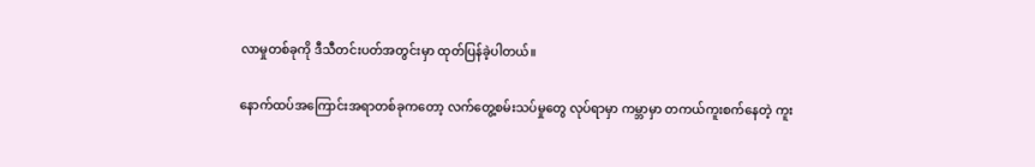လာမှုတစ်ခုကို ဒီသီတင်းပတ်အတွင်းမှာ ထုတ်ပြန်ခဲ့ပါတယ်။

နောက်ထပ်အကြောင်းအရာတစ်ခုကတော့ လက်တွေ့စမ်းသပ်မှုတွေ လုပ်ရာမှာ ကမ္ဘာမှာ တကယ်ကူးစက်နေတဲ့ ကူး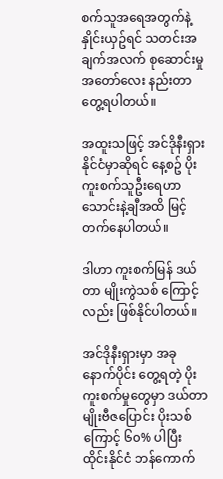စက်သူအရေအတွက်နဲ့ နှိုင်းယှဥ်ရင် သတင်းအချက်အလက် စုဆောင်းမှု အတော်လေး နည်းတာ တွေ့ရပါတယ်။

အထူးသဖြင့် အင်ဒိုနီးရှားနိုင်ငံမှာဆိုရင် နေ့စဥ် ပိုးကူးစက်သူဦးရေဟာ သောင်းနဲ့ချီအထိ မြင့်တက်နေပါတယ်။

ဒါဟာ ကူးစက်မြန် ဒယ်တာ မျိုးကွဲသစ် ကြောင့်လည်း ဖြစ်နိုင်ပါတယ်။

အင်ဒိုနီးရှားမှာ အခုနောက်ပိုင်း တွေ့ရတဲ့ ပိုးကူးစက်မှုတွေမှာ ဒယ်တာမျိုးဗီဇပြောင်း ပိုးသစ်ကြောင့် ၆၀% ပါပြီး ထိုင်းနိုင်ငံ ဘန်ကောက်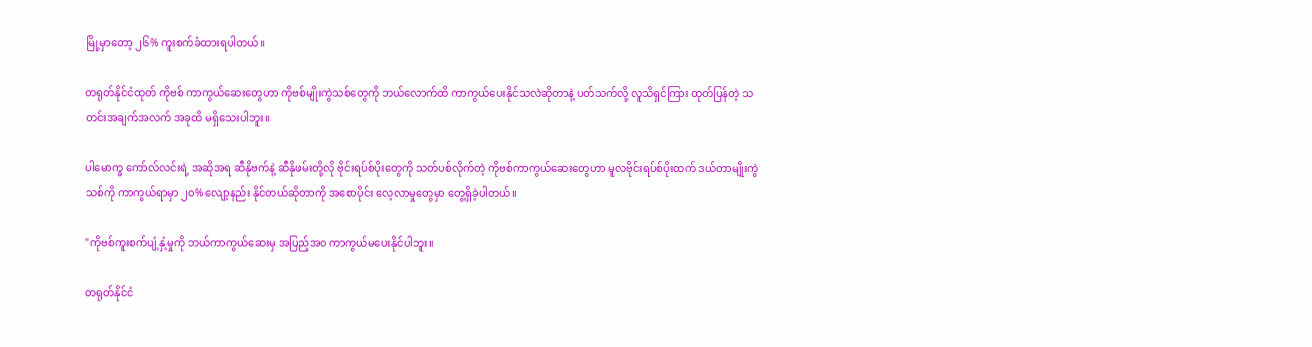မြို့မှာတော့ ၂၆% ကူးစက်ခံထားရပါတယ်။

တရုတ်နိုင်ငံထုတ် ကိုဗစ် ကာကွယ်ဆေးတွေဟာ ကိုဗစ်မျိုးကွဲသစ်တွေကို ဘယ်လောက်ထိ ကာကွယ်ပေးနိုင်သလဲဆိုတာနဲ့ ပတ်သက်လို့ လူသိရှင်ကြား ထုတ်ပြန်တဲ့ သတင်းအချက်အလက် အခုထိ မရှိသေးပါဘူး။

ပါမောက္ခ ကော်လ်လင်းရဲ့ အဆိုအရ ဆီနိုဗက်နဲ့ ဆီနိုဖမ်းတို့လို ဗိုင်းရပ်စ်ပိုးတွေကို သတ်ပစ်လိုက်တဲ့ ကိုဗစ်ကာကွယ်ဆေးတွေဟာ မူလဗိုင်းရပ်စ်ပိုးထက် ဒယ်တာမျိုးကွဲသစ်ကို ကာကွယ်ရာမှာ ၂၀% လျော့နည်း နိုင်တယ်ဆိုတာကို အစောပိုင်း လေ့လာမှုတွေမှာ တွေ့ရှိခဲ့ပါတယ်။

"ကိုဗစ်ကူးစက်ပျံ့နှံ့မှုကို ဘယ်ကာကွယ်ဆေးမှ အပြည့်အ၀ ကာကွယ်မပေးနိုင်ပါဘူး။

တရုတ်နိုင်ငံ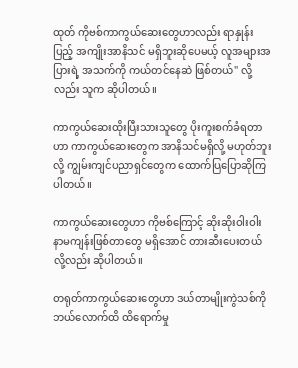ထုတ် ကိုဗစ်ကာကွယ်ဆေးတွေဟာလည်း ရာနှုန်းပြည့် အကျိုးအာနိသင် မရှိဘူးဆိုပေမယ့် လူအများအပြားရဲ့ အသက်ကို ကယ်တင်နေဆဲ ဖြစ်တယ်" လို့လည်း သူက ဆိုပါတယ်။

ကာကွယ်ဆေးထိုးပြီးသားသူတွေ ပိုးကူးစက်ခံရတာဟာ ကာကွယ်ဆေးတွေက အာနိသင်မရှိလို့ မဟုတ်ဘူးလို့ ကျွမ်းကျင်ပညာရှင်တွေက ထောက်ပြပြောဆိုကြပါတယ်။

ကာကွယ်ဆေးတွေဟာ ကိုဗစ်ကြောင့် ဆိုးဆိုးဝါးဝါး နာမကျန်းဖြစ်တာတွေ မရှိအောင် တားဆီးပေးတယ်လို့လည်း ဆိုပါတယ်။

တရုတ်ကာကွယ်ဆေးတွေဟာ ဒယ်တာမျိုးကွဲသစ်ကို ဘယ်လောက်ထိ ထိရောက်မှု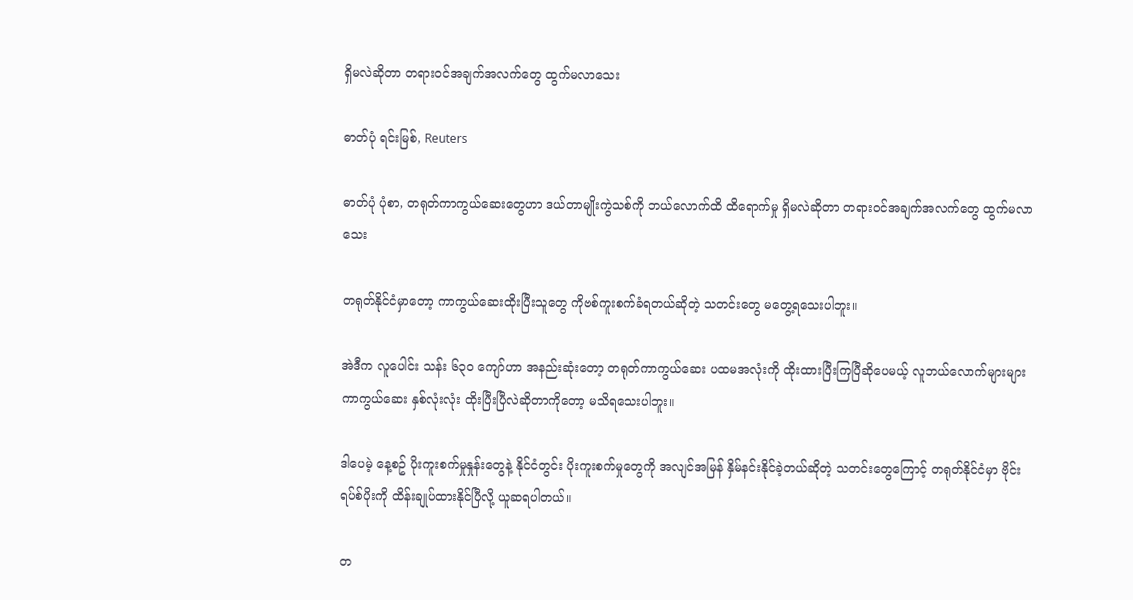ရှိမလဲဆိုတာ တရား၀င်အချက်အလက်တွေ ထွက်မလာသေး

ဓာတ်ပုံ ရင်းမြစ်, Reuters

ဓာတ်ပုံ ပုံစာ, တရုတ်ကာကွယ်ဆေးတွေဟာ ဒယ်တာမျိုးကွဲသစ်ကို ဘယ်လောက်ထိ ထိရောက်မှု ရှိမလဲဆိုတာ တရား၀င်အချက်အလက်တွေ ထွက်မလာသေး

တရုတ်နိုင်ငံမှာတော့ ကာကွယ်ဆေးထိုးပြီးသူတွေ ကိုဗစ်ကူးစက်ခံရတယ်ဆိုတဲ့ သတင်းတွေ မတွေ့ရသေးပါဘူး။

အဲဒီက လူပေါင်း သန်း ၆၃၀ ကျော်ဟာ အနည်းဆုံးတော့ တရုတ်ကာကွယ်ဆေး ပထမအလုံးကို ထိုးထားပြီးကြပြီဆိုပေမယ့် လူဘယ်လောက်များများ ကာကွယ်ဆေး နှစ်လုံးလုံး ထိုးပြီးပြီလဲဆိုတာကိုတော့ မသိရသေးပါဘူး။

ဒါပေမဲ့ နေ့စဥ် ပိုးကူးစက်မှုနှုန်းတွေနဲ့ နိုင်ငံတွင်း ပိုးကူးစက်မှုတွေကို အလျင်အမြန် နှိမ်နင်းနိုင်ခဲ့တယ်ဆိုတဲ့ သတင်းတွေကြောင့် တရုတ်နိုင်ငံမှာ ဗိုင်းရပ်စ်ပိုးကို ထိန်းချုပ်ထားနိုင်ပြီလို့ ယူဆရပါတယ်။

တ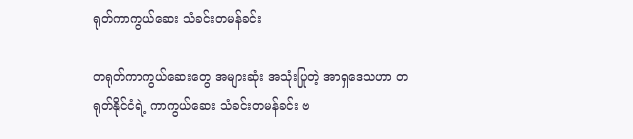ရုတ်ကာကွယ်ဆေး သံခင်းတမန်ခင်း

တရုတ်ကာကွယ်ဆေးတွေ အများဆုံး အသုံးပြုတဲ့ အာရှဒေသဟာ တရုတ်နိုင်ငံရဲ့ ကာကွယ်ဆေး သံခင်းတမန်ခင်း ဗ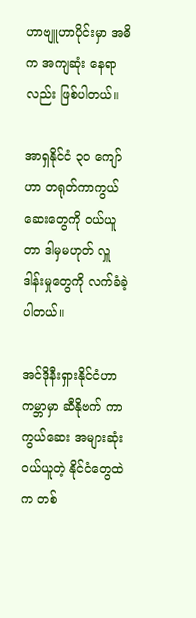ဟာဗျူဟာပိုင်းမှာ အဓိက အကျဆုံး နေရာလည်း ဖြစ်ပါတယ်။

အာရှနိုင်ငံ ၃၀ ကျော်ဟာ တရုတ်ကာကွယ်ဆေးတွေကို ၀ယ်ယူတာ ဒါမှမဟုတ် လှူဒါန်းမှုတွေကို လက်ခံခဲ့ပါတယ်။

အင်ဒိုနီးရှားနိုင်ငံဟာ ကမ္ဘာမှာ ဆီနိုဗက် ကာကွယ်ဆေး အများဆုံး ၀ယ်ယူတဲ့ နိုင်ငံတွေထဲက တစ်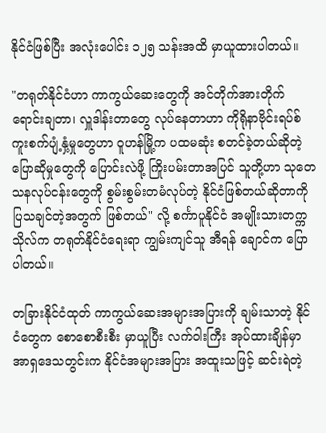နိုင်ငံဖြစ်ပြီး အလုံးပေါင်း ၁၂၅ သန်းအထိ မှာယူထားပါတယ်။

"တရုတ်နိုင်ငံဟာ ကာကွယ်ဆေးတွေကို အင်တိုက်အားတိုက် ရောင်းချတာ၊ လှူဒါန်းတာတွေ လုပ်နေတာဟာ ကိုရိုနာဗိုင်းရပ်စ် ကူးစက်ပျံ့နှံ့မှုတွေဟာ ဝူဟန်မြို့က ပထမဆုံး စတင်ခဲ့တယ်ဆိုတဲ့ ပြောဆိုမှုတွေကို ပြောင်းလဲဖို့ ကြိုးပမ်းတာအပြင် သူတို့ဟာ သုတေသနလုပ်ငန်းတွေကို စွမ်းစွမ်းတမံလုပ်တဲ့ နိုင်ငံဖြစ်တယ်ဆိုတာကို ပြသချင်တဲ့အတွက် ဖြစ်တယ်" လို့ စင်္ကာပူနိုင်ငံ အမျိုးသားတက္ကသိုလ်က တရုတ်နိုင်ငံရေးရာ ကျွမ်းကျင်သူ အီရန် ချောင်က ပြောပါတယ်။

တခြားနိုင်ငံထုတ် ကာကွယ်ဆေးအများအပြားကို ချမ်းသာတဲ့ နိုင်ငံတွေက စောစောစီးစီး မှာယူပြီး လက်ဝါးကြီး အုပ်ထားချိန်မှာ အာရှဒေသတွင်းက နိုင်ငံအများအပြား အထူးသဖြင့် ဆင်းရဲတဲ့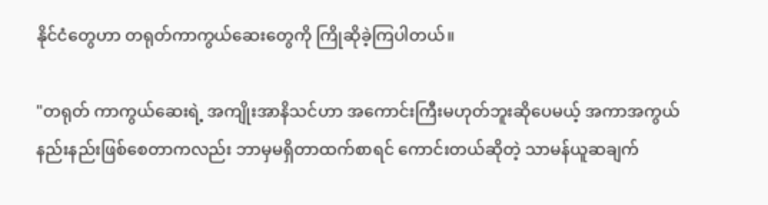နိုင်ငံတွေဟာ တရုတ်ကာကွယ်ဆေးတွေကို ကြိုဆိုခဲ့ကြပါတယ်။

"တရုတ် ကာကွယ်ဆေးရဲ့ အကျိုးအာနိသင်ဟာ အကောင်းကြီးမဟုတ်ဘူးဆိုပေမယ့် အကာအကွယ် နည်းနည်းဖြစ်စေတာကလည်း ဘာမှမရှိတာထက်စာရင် ကောင်းတယ်ဆိုတဲ့ သာမန်ယူဆချက်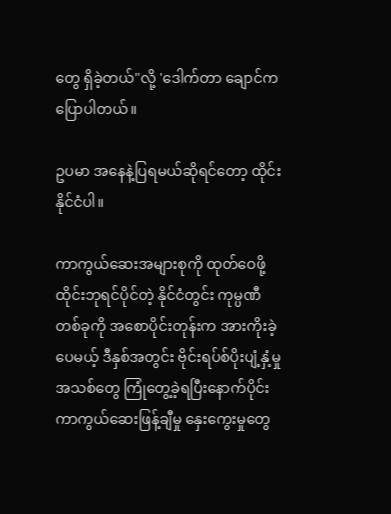တွေ ရှိခဲ့တယ်"လို့ 'ဒေါက်တာ ချောင်က ပြောပါတယ်။

ဥပမာ အနေနဲ့ပြရမယ်ဆိုရင်တော့ ထိုင်းနိုင်ငံပါ။

ကာကွယ်ဆေးအများစုကို ထုတ်ဝေဖို့ ထိုင်းဘုရင်ပိုင်တဲ့ နိုင်ငံတွင်း ကုမ္ပဏီတစ်ခုကို အစောပိုင်းတုန်းက အားကိုးခဲ့ပေမယ့် ဒီနှစ်အတွင်း ဗိုင်းရပ်စ်ပိုးပျံ့နှံ့မှုအသစ်တွေ ကြုံတွေ့ခဲ့ရပြီးနောက်ပိုင်း ကာကွယ်ဆေးဖြန့်ချီမှု နှေးကွေးမှုတွေ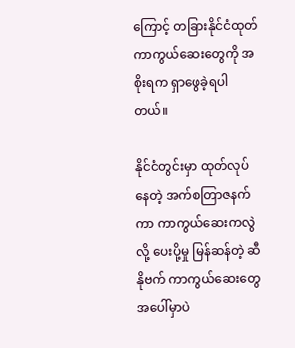ကြောင့် တခြားနိုင်ငံထုတ် ကာကွယ်ဆေးတွေကို အစိုးရက ရှာဖွေခဲ့ရပါတယ်။

နိုင်ငံတွင်းမှာ ထုတ်လုပ်နေတဲ့ အက်စတြာဇနက်ကာ ကာကွယ်ဆေးကလွဲလို့ ပေးပို့မှု မြန်ဆန်တဲ့ ဆီနိုဗက် ကာကွယ်ဆေးတွေအပေါ်မှာပဲ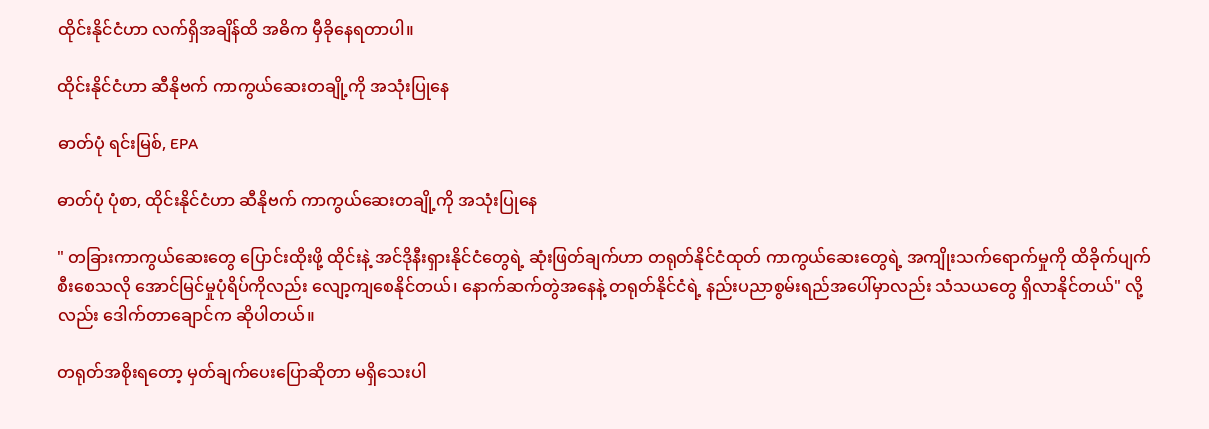ထိုင်းနိုင်ငံဟာ လက်ရှိအချိန်ထိ အဓိက မှီခိုနေရတာပါ။

ထိုင်းနိုင်ငံဟာ ဆီနိုဗက် ကာကွယ်ဆေးတချို့ကို အသုံးပြုနေ

ဓာတ်ပုံ ရင်းမြစ်, EPA

ဓာတ်ပုံ ပုံစာ, ထိုင်းနိုင်ငံဟာ ဆီနိုဗက် ကာကွယ်ဆေးတချို့ကို အသုံးပြုနေ

" တခြားကာကွယ်ဆေးတွေ ပြောင်းထိုးဖို့ ထိုင်းနဲ့ အင်ဒိုနီးရှားနိုင်ငံတွေရဲ့ ဆုံးဖြတ်ချက်ဟာ တရုတ်နိုင်ငံထုတ် ကာကွယ်ဆေးတွေရဲ့ အကျိုးသက်ရောက်မှုကို ထိခိုက်ပျက်စီးစေသလို အောင်မြင်မှုပုံရိပ်ကိုလည်း လျော့ကျစေနိုင်တယ်၊ နောက်ဆက်တွဲအနေနဲ့ တရုတ်နိုင်ငံရဲ့ နည်းပညာစွမ်းရည်အပေါ်မှာလည်း သံသယတွေ ရှိလာနိုင်တယ်" လို့လည်း ဒေါက်တာချောင်က ဆိုပါတယ်။

တရုတ်အစိုးရတော့ မှတ်ချက်ပေးပြောဆိုတာ မရှိသေးပါ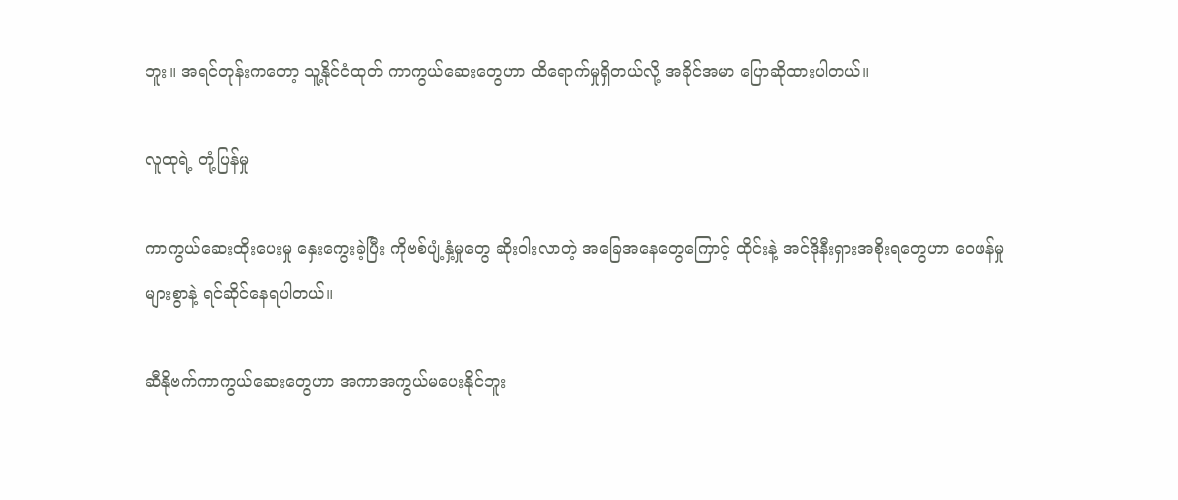ဘူး။ အရင်တုန်းကတော့ သူ့နိုင်ငံထုတ် ကာကွယ်ဆေးတွေဟာ ထိရောက်မှုရှိတယ်လို့ အခိုင်အမာ ပြောဆိုထားပါတယ်။

လူထုရဲ့ တုံ့ပြန်မှု

ကာကွယ်ဆေးထိုးပေးမှု နှေးကွေးခဲ့ပြီး ကိုဗစ်ပျံ့နှံ့မှုတွေ ဆိုးဝါးလာတဲ့ အခြေအနေတွေကြောင့် ထိုင်းနဲ့ အင်ဒိုနီးရှားအစိုးရတွေဟာ ဝေဖန်မှုများစွာနဲ့ ရင်ဆိုင်နေရပါတယ်။

ဆီနိုဗက်ကာကွယ်ဆေးတွေဟာ အကာအကွယ်မပေးနိုင်ဘူး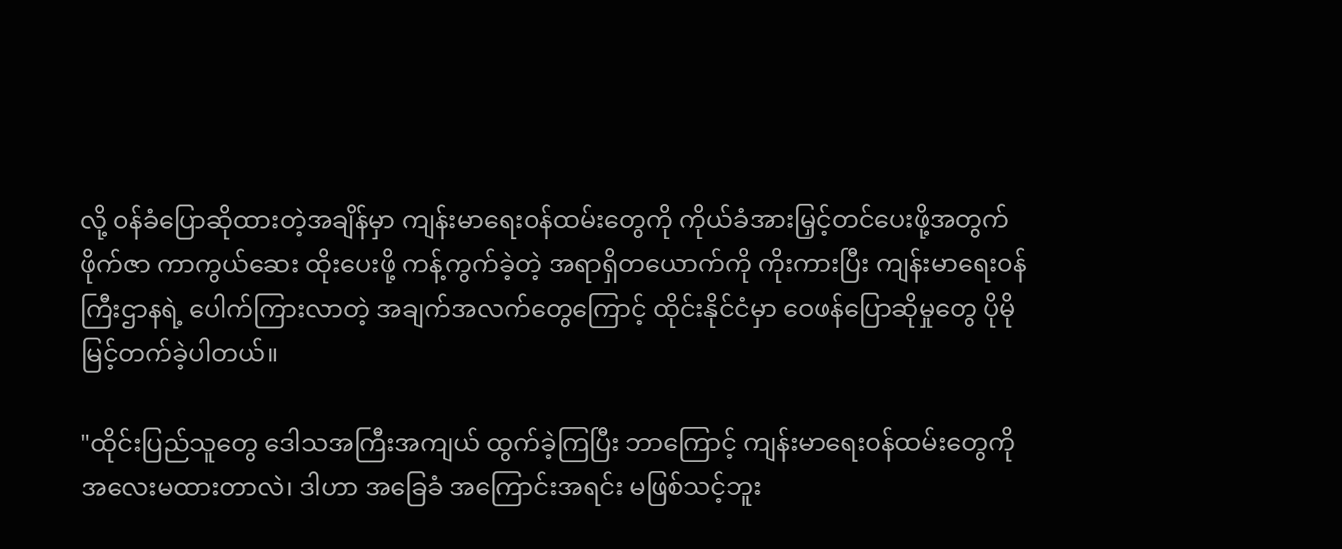လို့ ၀န်ခံပြောဆိုထားတဲ့အချိန်မှာ ကျန်းမာရေး၀န်ထမ်းတွေကို ကိုယ်ခံအားမြှင့်တင်ပေးဖို့အတွက် ဖိုက်ဇာ ကာကွယ်ဆေး ထိုးပေးဖို့ ကန့်ကွက်ခဲ့တဲ့ အရာရှိတယောက်ကို ကိုးကားပြီး ကျန်းမာရေး၀န်ကြီးဌာနရဲ့ ပေါက်ကြားလာတဲ့ အချက်အလက်တွေကြောင့် ထိုင်းနိုင်ငံမှာ ဝေဖန်ပြောဆိုမှုတွေ ပိုမို မြင့်တက်ခဲ့ပါတယ်။

"ထိုင်းပြည်သူတွေ ဒေါသအကြီးအကျယ် ထွက်ခဲ့ကြပြီး ဘာကြောင့် ကျန်းမာရေး၀န်ထမ်းတွေကို အလေးမထားတာလဲ၊ ဒါဟာ အခြေခံ အကြောင်းအရင်း မဖြစ်သင့်ဘူး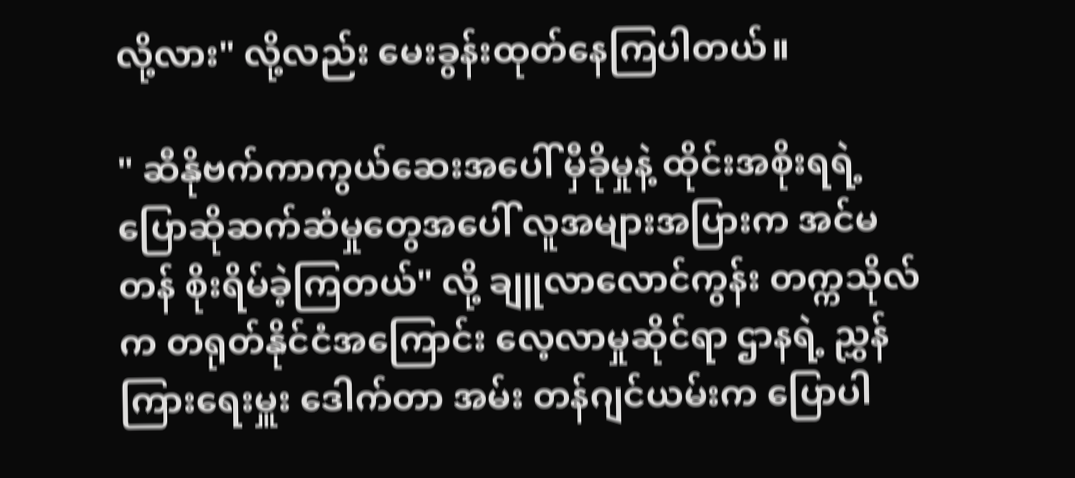လို့လား" လို့လည်း မေးခွန်းထုတ်နေကြပါတယ်။

" ဆီနိုဗက်ကာကွယ်ဆေးအပေါ် မှီခိုမှုနဲ့ ထိုင်းအစိုးရရဲ့ ပြောဆိုဆက်ဆံမှုတွေအပေါ် လူအများအပြားက အင်မတန် စိုးရိမ်ခဲ့ကြတယ်" လို့ ချူလာလောင်ကွန်း တက္ကသိုလ်က တရုတ်နိုင်ငံအကြောင်း လေ့လာမှုဆိုင်ရာ ဌာနရဲ့ ညွှန်ကြားရေးမှူး ဒေါက်တာ အမ်း တန်ဂျင်ယမ်းက ပြောပါ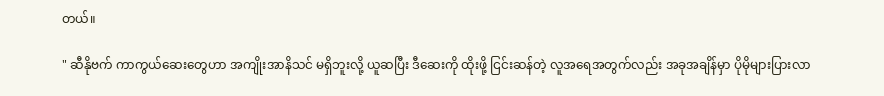တယ်။

" ဆီနိုဗက် ကာကွယ်ဆေးတွေဟာ အကျိုးအာနိသင် မရှိဘူးလို့ ယူဆပြီး ဒီဆေးကို ထိုးဖို့ ငြင်းဆန်တဲ့ လူအရေအတွက်လည်း အခုအချိန်မှာ ပိုမိုများပြားလာ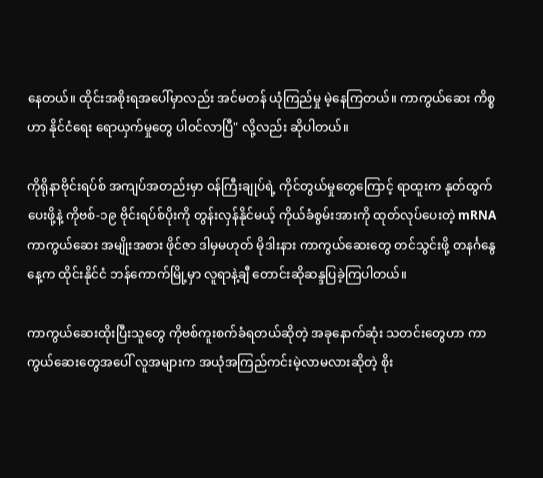နေတယ်။ ထိုင်းအစိုးရအပေါ်မှာလည်း အင်မတန် ယုံကြည်မှု မဲ့နေကြတယ်။ ကာကွယ်ဆေး ကိစ္စဟာ နိုင်ငံရေး ရောယှက်မှုတွေ ပါ၀င်လာပြီ" လို့လည်း ဆိုပါတယ်။

ကိုရိုနာဗိုင်းရပ်စ် အကျပ်အတည်းမှာ ၀န်ကြီးချုပ်ရဲ့ ကိုင်တွယ်မှုတွေကြောင့် ရာထူးက နုတ်ထွက်ပေးဖို့နဲ့ ကိုဗစ်-၁၉ ဗိုင်းရပ်စ်ပိုးကို တွန်းလှန်နိုင်မယ့် ကိုယ်ခံစွမ်းအားကို ထုတ်လုပ်ပေးတဲ့ mRNA ကာကွယ်ဆေး အမျိုးအစား ဖိုင်ဇာ ဒါမှမဟုတ် မိုဒါးနား ကာကွယ်ဆေးတွေ တင်သွင်းဖို့ တနင်္ဂနွေနေ့က ထိုင်းနိုင်ငံ ဘန်ကောက်မြို့မှာ လူရာနဲ့ချီ တောင်းဆိုဆန္ဒပြခဲ့ကြပါတယ်။

ကာကွယ်ဆေးထိုးပြီးသူတွေ ကိုဗစ်ကူးစက်ခံရတယ်ဆိုတဲ့ အခုနောက်ဆုံး သတင်းတွေဟာ ကာကွယ်ဆေးတွေအပေါ် လူအများက အယုံအကြည်ကင်းမဲ့လာမလားဆိုတဲ့ စိုး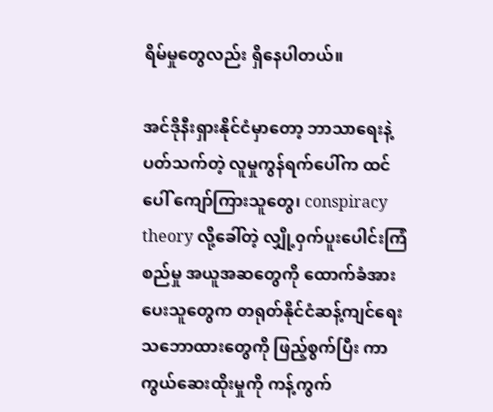ရိမ်မှုတွေလည်း ရှိနေပါတယ်။

အင်ဒိုနီးရှားနိုင်ငံမှာတော့ ဘာသာရေးနဲ့ ပတ်သက်တဲ့ လူမှုကွန်ရက်ပေါ်က ထင်ပေါ် ကျော်ကြားသူတွေ၊ conspiracy theory လို့ခေါ်တဲ့ လျှို့၀ှက်ပူးပေါင်းကြံစည်မှု အယူအဆတွေကို ထောက်ခံအားပေးသူတွေက တရုတ်နိုင်ငံဆန့်ကျင်ရေး သဘောထားတွေကို ဖြည့်စွက်ပြီး ကာကွယ်ဆေးထိုးမှုကို ကန့်ကွက်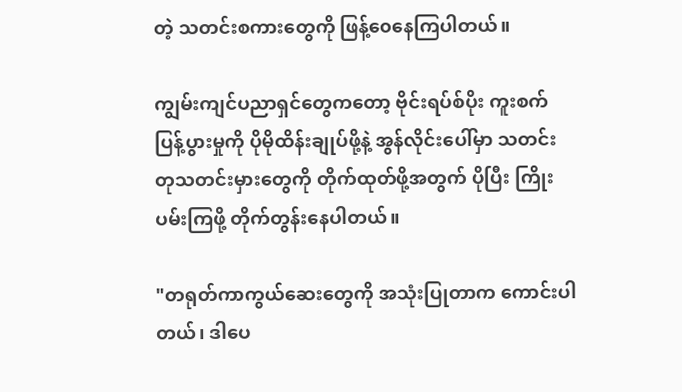တဲ့ သတင်းစကားတွေကို ဖြန့်၀ေနေကြပါတယ်။

ကျွမ်းကျင်ပညာရှင်တွေကတော့ ဗိုင်းရပ်စ်ပိုး ကူးစက်ပြန့်ပွားမှုကို ပိုမိုထိန်းချုပ်ဖို့နဲ့ အွန်လိုင်းပေါ်မှာ သတင်းတုသတင်းမှားတွေကို တိုက်ထုတ်ဖို့အတွက် ပိုပြီး ကြိုးပမ်းကြဖို့ တိုက်တွန်းနေပါတယ်။

"တရုတ်ကာကွယ်ဆေးတွေကို အသုံးပြုတာက ကောင်းပါတယ်၊ ဒါပေ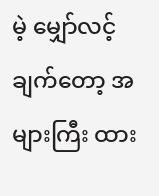မဲ့ မျှော်လင့်ချက်တော့ အများကြီး ထား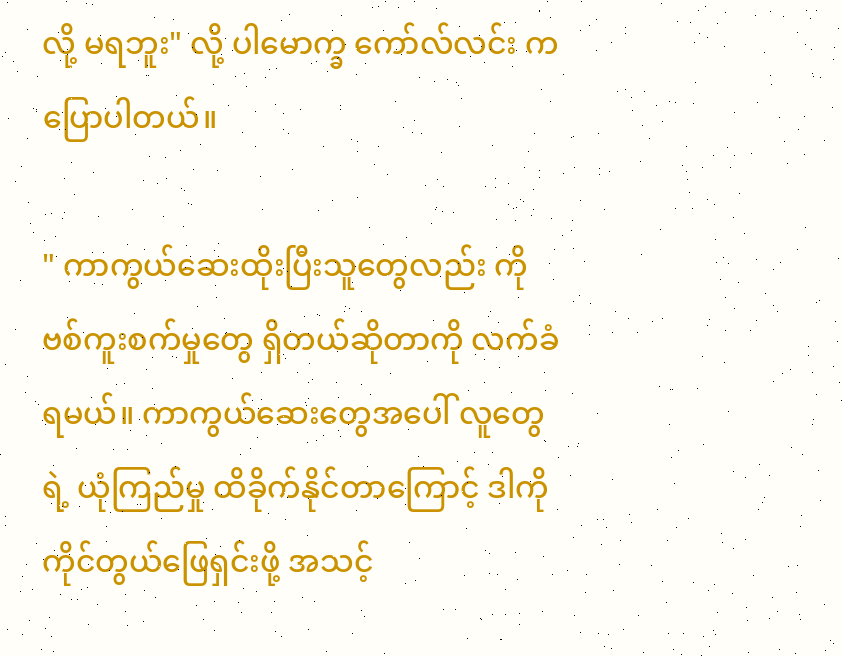လို့ မရဘူး" လို့ ပါမောက္ခ ကော်လ်လင်း က ပြောပါတယ်။

" ကာကွယ်ဆေးထိုးပြီးသူတွေလည်း ကိုဗစ်ကူးစက်မှုတွေ ရှိတယ်ဆိုတာကို လက်ခံရမယ်။ ကာကွယ်ဆေးတွေအပေါ် လူတွေရဲ့ ယုံကြည်မှု ထိခိုက်နိုင်တာကြောင့် ဒါကို ကိုင်တွယ်ဖြေရှင်းဖို့ အသင့်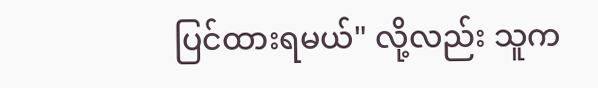ပြင်ထားရမယ်" လို့လည်း သူက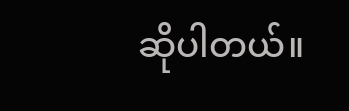ဆိုပါတယ်။